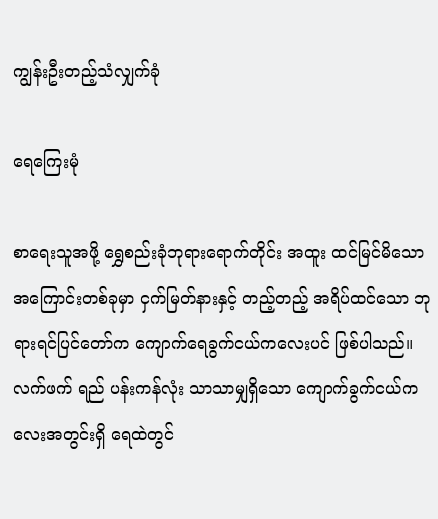ကျွန်းဦးတည့်သံလျှက်ခုံ

ရေကြေးမုံ

စာရေးသူအဖို့ ရွှေစည်းခုံဘုရားရောက်တိုင်း အထူး ထင်မြင်မိသော အကြောင်းတစ်ခုမှာ ငှက်မြတ်နားနှင့် တည့်တည့် အရိပ်ထင်သော ဘုရားရင်ပြင်တော်က ကျောက်ရေခွက်ငယ်ကလေးပင် ဖြစ်ပါသည်။ လက်ဖက် ရည် ပန်းကန်လုံး သာသာမျှရှိသော ကျောက်ခွက်ငယ်ကလေးအတွင်းရှိ ရေထဲတွင်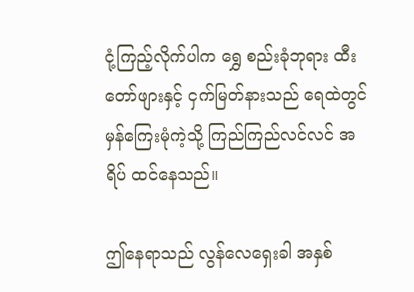ငုံ့ကြည့်လိုက်ပါက ရွှေ စည်းခုံဘုရား ထီးတော်ဖျားနှင့် ငှက်မြတ်နားသည် ရေထဲတွင် မှန်ကြေးမုံကဲ့သို့ ကြည်ကြည်လင်လင် အရိပ် ထင်နေသည်။

ဤနေရာသည် လွန်လေရှေးခါ အနှစ်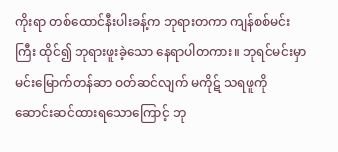ကိုးရာ တစ်ထောင်နီးပါးခန့်က ဘုရားတကာ ကျန်စစ်မင်းကြီး ထိုင်၍ ဘုရားဖူးခဲ့သော နေရာပါတကား။ ဘုရင်မင်းမှာ မင်းမြောက်တန်ဆာ ဝတ်ဆင်လျက် မကိုဋ် သရဖူကို ဆောင်းဆင်ထားရသောကြောင့် ဘု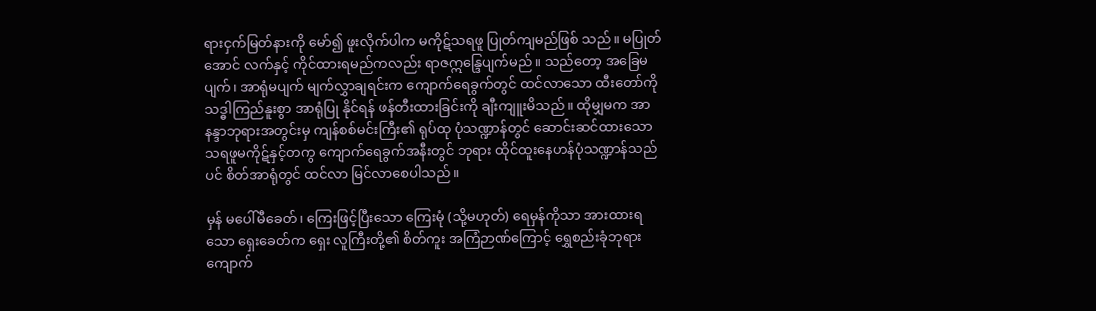ရားငှက်မြတ်နားကို မော်၍ ဖူးလိုက်ပါက မကိုဋ်သရဖူ ပြုတ်ကျမည်ဖြစ် သည်။ မပြုတ်အောင် လက်နှင့် ကိုင်ထားရမည်ကလည်း ရာဇဣန္ဒြေပျက်မည်။ သည်တော့ အခြေမပျက်၊ အာရုံမပျက် မျက်လွှာချရင်းက ကျောက်ရေခွက်တွင် ထင်လာသော ထီးတော်ကို သဒ္ဓါကြည်နူးစွာ အာရုံပြု နိုင်ရန် ဖန်တီးထားခြင်းကို ချီးကျူးမိသည်။ ထိုမျှမက အာနန္ဒာဘုရားအတွင်းမှ ကျန်စစ်မင်းကြီး၏ ရုပ်ထု ပုံသဏ္ဍာန်တွင် ဆောင်းဆင်ထားသော သရဖူမကိုဋ်နှင့်တကွ ကျောက်ရေခွက်အနီးတွင် ဘုရား ထိုင်ထူးနေဟန်ပုံသဏ္ဍာန်သည်ပင် စိတ်အာရုံတွင် ထင်လာ မြင်လာစေပါသည်။

မှန် မပေါ်မီခေတ်၊ ကြေးဖြင့်ပြီးသော ကြေးမုံ (သို့မဟုတ်) ရေမှန်ကိုသာ အားထားရသော ရှေးခေတ်က ရှေး လူကြီးတို့၏ စိတ်ကူး အကြံဉာဏ်ကြောင့် ရွှေစည်းခုံဘုရား ကျောက်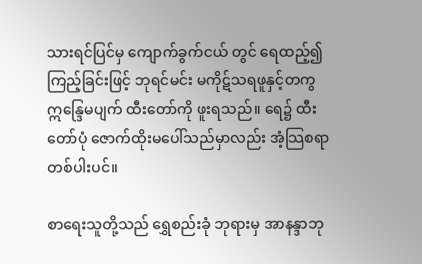သားရင်ပြင်မှ ကျောက်ခွက်ငယ် တွင် ရေထည့်၍ ကြည့်ခြင်းဖြင့် ဘုရင်မင်း မကိုဋ်သရဖူနှင့်တကွ ဣန္ဒြေမပျက် ထီးတော်ကို ဖူးရသည်။ ရေ၌ ထီး တော်ပုံ ဇောက်ထိုးမပေါ်သည်မှာလည်း အံ့သြစရာတစ်ပါးပင်။

စာရေးသူတို့သည် ရွှေစည်းခုံ ဘုရားမှ အာနန္ဒာဘု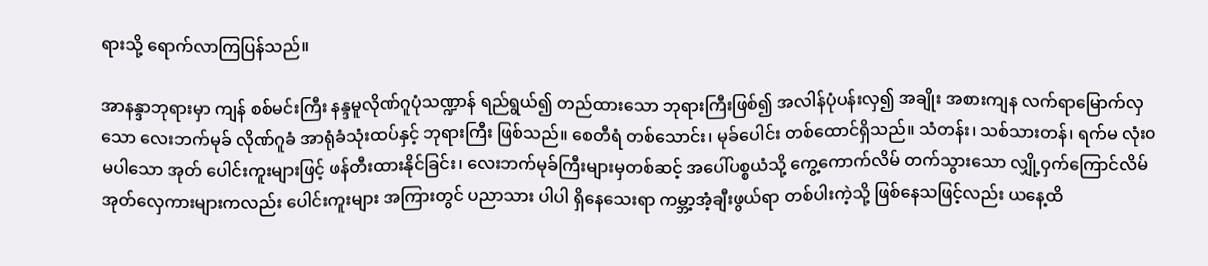ရားသို့ ရောက်လာကြပြန်သည်။

အာနန္ဒာဘုရားမှာ ကျန် စစ်မင်းကြီး နန္ဒမူလိုဏ်ဂူပုံသဏ္ဍာန် ရည်ရွယ်၍ တည်ထားသော ဘုရားကြီးဖြစ်၍ အလါန်ပုံပန်းလှ၍ အချိုး အစားကျန လက်ရာမြောက်လှသော လေးဘက်မုခ် လိုဏ်ဂူခံ အာရုံခံသုံးထပ်နှင့် ဘုရားကြီး ဖြစ်သည်။ စေတီရံ တစ်သောင်း၊ မုခ်ပေါင်း တစ်ထောင်ရှိသည်။ သံတန်း၊ သစ်သားတန်၊ ရက်မ လုံး၀ မပါသော အုတ် ပေါင်းကူးများဖြင့် ဖန်တီးထားနိုင်ခြင်း၊ လေးဘက်မုခ်ကြီးများမှတစ်ဆင့် အပေါ်ပစ္စယံသို့ ကွေ့ကောက်လိမ် တက်သွားသော လျှို့ဝှက်ကြောင်လိမ် အုတ်လှေကားများကလည်း ပေါင်းကူးများ အကြားတွင် ပညာသား ပါပါ ရှိနေသေးရာ ကမ္ဘာ့အံ့ချီးဖွယ်ရာ တစ်ပါးကဲ့သို့ ဖြစ်နေသဖြင့်လည်း ယနေ့ထိ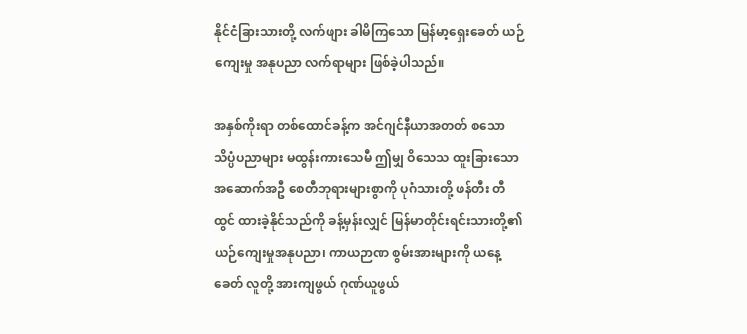နိုင်ငံခြားသားတို့ လက်ဖျား ခါမိကြသော မြန်မာ့ရှေးခေတ် ယဉ်ကျေးမှု အနုပညာ လက်ရာများ ဖြစ်ခဲ့ပါသည်။

အနှစ်ကိုးရာ တစ်ထောင်ခန့်က အင်ဂျင်နီယာအတတ် စသော သိပ္ပံပညာများ မထွန်းကားသေမီ ဤမျှ ဝိသေသ ထူးခြားသော အဆောက်အဦ စေတီဘုရားများစွာကို ပုဂံသားတို့ ဖန်တီး တီထွင် ထားခဲ့နိုင်သည်ကို ခန့်မှန်းလျှင် မြန်မာတိုင်းရင်းသားတို့၏ ယဉ်ကျေးမှုအနုပညာ၊ ကာယဉာဏ စွမ်းအားများကို ယနေ့ခေတ် လူတို့ အားကျဖွယ် ဂုဏ်ယူဖွယ်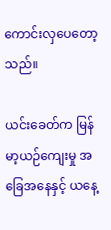ကောင်းလှပေတော့သည်။

ယင်းခေတ်က မြန်မာ့ယဉ်ကျေးမှု အခြေအနေနှင့် ယနေ့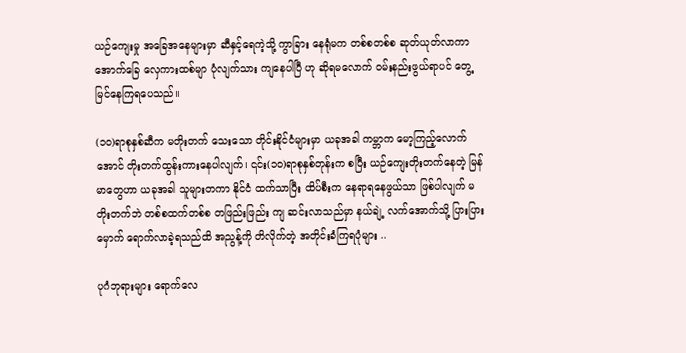ယဉ်ကျေးမှု အခြေအနေများမှာ ဆီနှင့်ရေကဲ့သို့ ကွာခြား နေရုံမက တစ်စတစ်စ ဆုတ်ယုတ်လာကာ အောက်ခြေ လှေကားထစ်မျာ ပုံလျက်သား ကျနေပါပြီ ဟု ဆိုရမလောက် ဝမ်းနည်းဖွယ်ရာပင် တွေ့မြင်နေကြရပေသည်။

(၁၀)ရာစုနှစ်ဆီက မတိုးတက် သေးသော တိုင်းနိုင်ငံများမှာ ယခုအခါ ကမ္ဘာက မော့ကြည့်လောက်အောင် တိုးတက်ထွန်းကားနေပါလျက်၊ ၎င်း(၁၀)ရာစုနှစ်တုန်းက စပြီး ယဉ်ကျေးတိုးတက်နေတဲ့ မြန်မာတွေဟာ ယခုအခါ သူများတကာ နိုင်ငံ ထက်သာပြီး ထိပ်စီးက နေရာရနေဖွယ်သာ ဖြစ်ပါလျက် မတိုးတက်ဘဲ တစ်စထက်တစ်စ တဖြည်းဖြည်း ကျ ဆင်းလာသည်မှာ နယ်ချဲ့ လက်အောက်သို့ ပြားပြားမှောက် ရောက်လာခဲ့ရသည်ထိ အညွန့်ကို တိလိုက်တဲ့ အတိုင်းခံကြရပုံများ ..

ပုဂံဘုရားများ ရောက်လေ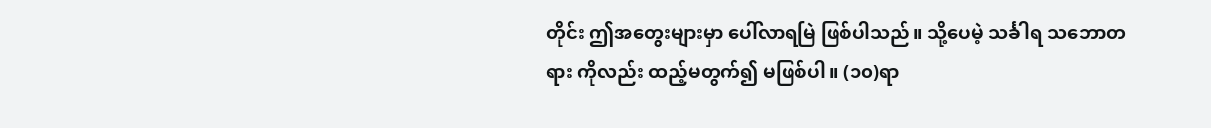တိုင်း ဤအတွေးများမှာ ပေါ်လာရမြဲ ဖြစ်ပါသည်။ သို့ပေမဲ့ သင်္ခါရ သဘောတရား ကိုလည်း ထည့်မတွက်၍ မဖြစ်ပါ။ (၁၀)ရာ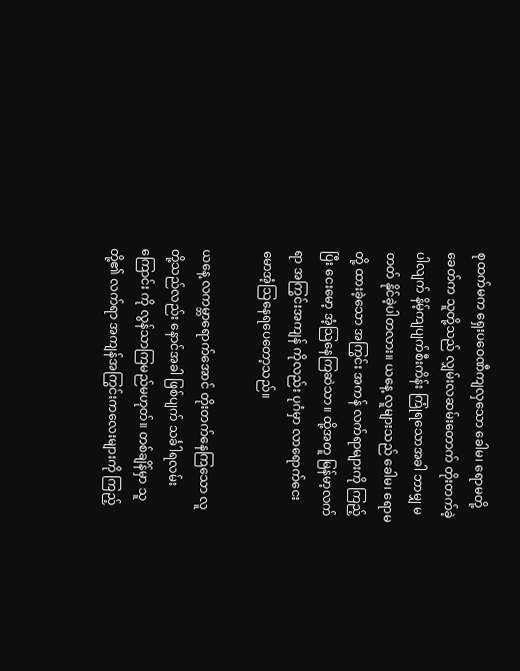စုထက်မက ရှေးပဝေဏီကျလှသော ခေါမ၊ ရောမတို့ ခေတ်က သူတို့သည် လျှမ်းလဆမ်းတောက် တိုးတက်ခဲ့ပါလျက် နိမ့်ကျပျက်စီးကိန်း ကြုံရသောအခါ ဘာမျှ မတတ် နိုင်ခဲ့ပါတလား။ ယနေ့ လူများသည် ခေါမ၊ ရောမတို့ ထားခဲ့သော အကြွင်း အကန် လက်ရာများကို ကြည့်ပြီး ငေးမော့ အံ့သြနေကြဆဲသာ။ ထို့အတူ မြန်မာ့လက်ရာ အကြွင်းအကျန် ကိုလည်း ပုဂံမှာ လာရောက်ငေး မောအံ့သြနေရပေတော့သည်။

ယနေ့ လကမ္ဘာရောက်အောင် တိုးတက်နေကြသော လူတို့သည်လည်း နောင်အခါ ဖြစ်ပျက် သင်္ခါရလမ်း ကြောင်း ကို လွန်သာကြမည်မဟုတ်။ တစ်ချိန်မှာ သူတို့၏ လက်ရာ အကျန်အကြွင်းကလေးများကို ကြည့်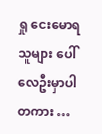ရှု ငေးမောရသူများ ပေါ်လေဦးမှာပါတကား …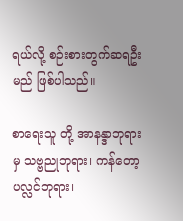ရယ်လို့ စဉ်းစားတွက်ဆရဦးမည် ဖြစ်ပါသည်။

စာရေးသူ တို့ အာနန္ဒာဘုရားမှ သဗ္ဗညုဘုရား၊ ကန်တော့ပလ္လင်ဘုရား၊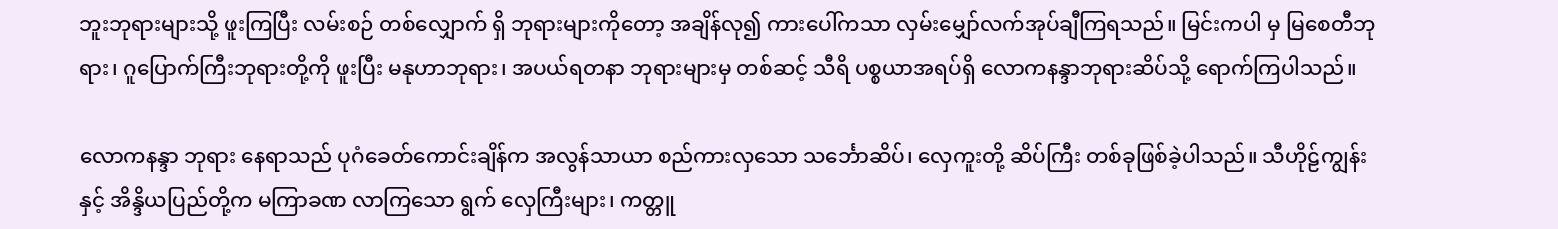ဘူးဘုရားများသို့ ဖူးကြပြီး လမ်းစဉ် တစ်လျှောက် ရှိ ဘုရားများကိုတော့ အချိန်လု၍ ကားပေါ်ကသာ လှမ်းမျှော်လက်အုပ်ချီကြရသည်။ မြင်းကပါ မှ မြစေတီဘုရား၊ ဂူပြောက်ကြီးဘုရားတို့ကို ဖူးပြီး မနုဟာဘုရား၊ အပယ်ရတနာ ဘုရားများမှ တစ်ဆင့် သီရိ ပစ္စယာအရပ်ရှိ လောကနန္ဒာဘုရားဆိပ်သို့ ရောက်ကြပါသည်။

လောကနန္ဒာ ဘုရား နေရာသည် ပုဂံခေတ်ကောင်းချိန်က အလွန်သာယာ စည်ကားလှသော သင်္ဘောဆိပ်၊ လှေကူးတို့ ဆိပ်ကြီး တစ်ခုဖြစ်ခဲ့ပါသည်။ သီဟိုဠ်ကျွန်းနှင့် အိန္ဒိယပြည်တို့က မကြာခဏ လာကြသော ရွက် လှေကြီးများ၊ ကတ္တူ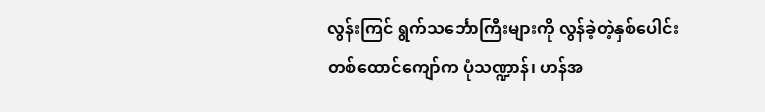လွန်းကြင် ရွက်သင်္ဘောကြီးများကို လွန်ခဲ့တဲ့နှစ်ပေါင်း တစ်ထောင်ကျော်က ပုံသဏ္ဍာန်၊ ဟန်အ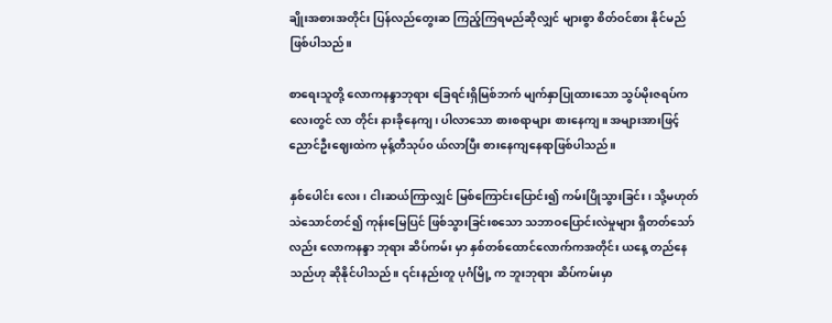ချိုးအစားအတိုင်း ပြန်လည်တွေးဆ ကြည့်ကြရမည်ဆိုလျှင် များစွာ စိတ်ဝင်စား နိုင်မည်ဖြစ်ပါသည်။

စာရေးသူတို့ လောကနန္ဒာဘုရား ခြေရင်းရှိမြစ်ဘက် မျက်နှာပြုထားသော သွပ်မိုးဇရပ်ကလေးတွင် လာ တိုင်း နားခိုနေကျ၊ ပါလာသော စားစရာများ စားနေကျ။ အများအားဖြင့် ညောင်ဦးဈေးထဲက မုန့်တီသုပ်၀ ယ်လာပြီး စားနေကျနေရာဖြစ်ပါသည်။

နှစ်ပေါင်း လေး၊ ငါးဆယ်ကြာလျှင် မြစ်ကြောင်းပြောင်း၍ ကမ်းပြိုသွားခြင်း၊ သို့မဟုတ် သဲသောင်တင်၍ ကုန်းမြေပြင် ဖြစ်သွားခြင်းစသော သဘာဝပြောင်းလဲမှုများ ရှိတတ်သော်လည်း လောကနန္ဒာ ဘုရား ဆိပ်ကမ်း မှာ နှစ်တစ်ထောင်လောက်ကအတိုင်း ယနေ့ တည်နေသည်ဟု ဆိုနိုင်ပါသည်။ ၎င်းနည်းတူ ပုဂံမြို့ က ဘူးဘုရား ဆိပ်ကမ်းမှာ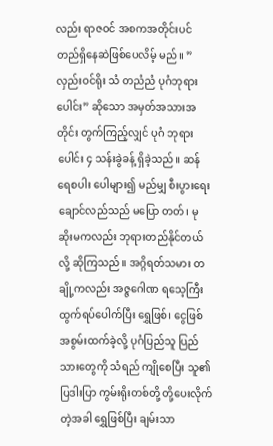လည်း ရာဇဝင် အစကအတိုင်းပင် တည်ရှိနေဆဲဖြစ်ပေလိမ့် မည်။ ” လှည်းဝင်ရိုး သံ တညံညံ ပုဂံဘုရားပေါင်း” ဆိုသော အမှတ်အသားအတိုင်း တွက်ကြည့်လျှင် ပုဂံ ဘုရားပေါင်း ၄ သန်းခွဲခန့် ရှိခဲ့သည်။ ဆန်ရေစပါး ပေါများ၍ မည်မျှ စီးပွားရေး ချောင်လည်သည် မပြော တတ်၊ မုဆိုးမကလည်း ဘုရားတည်နိုင်တယ်လို့ ဆိုကြသည်။ အဂ္ဂိရတ်သမား တချို့ကလည်း အဇ္ဇဂေါဏ ရသေ့ကြီး ထွက်ရပ်ပေါက်ပြီး ရွှေဖြစ်၊ ငွေဖြစ် အစွမ်းထက်ခဲ့လို့ ပုဂံပြည်သူ ပြည်သားတွေကို သံရည် ကျိုစေပြီး သူ၏ ပြဒါးပြာ ကွမ်းရိုးတစ်တို့ တို့ပေးလိုက်တဲ့အခါ ရွှေဖြစ်ပြီး ချမ်းသာ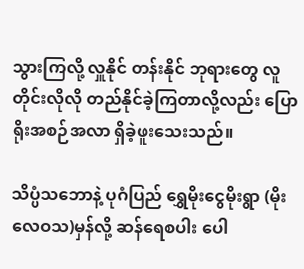သွားကြလို့ လှူနိုင် တန်းနိုင် ဘုရားတွေ လူတိုင်းလိုလို တည်နိုင်ခဲ့ကြတာလို့လည်း ပြောရိုးအစဉ်အလာ ရှိခဲ့ဖူးသေးသည်။

သိပ္ပံသဘောနဲ့ ပုဂံပြည် ရွှေမိုးငွေမိုးရွာ (မိုးလေဝသ)မှန်လို့ ဆန်ရေစပါး ပေါ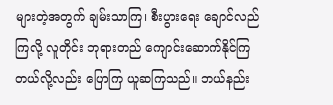များတဲ့အတွက် ချမ်းသာကြ၊ စီးပွားရေး ချောင်လည်ကြလို့ လူတိုင်း ဘုရားတည် ကျောင်းဆောက်နိုင်ကြတယ်လို့လည်း ပြောကြ ယူဆကြသည်။ ဘယ်နည်း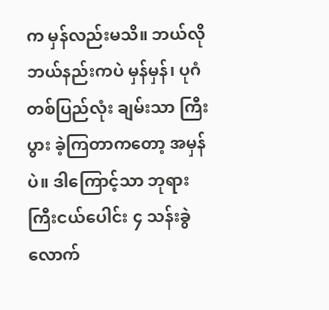က မှန်လည်းမသိ။ ဘယ်လိုဘယ်နည်းကပဲ မှန်မှန်၊ ပုဂံတစ်ပြည်လုံး ချမ်းသာ ကြီးပွား ခဲ့ကြတာကတော့ အမှန်ပဲ။ ဒါကြောင့်သာ ဘုရားကြီးငယ်ပေါင်း ၄ သန်းခွဲလောက်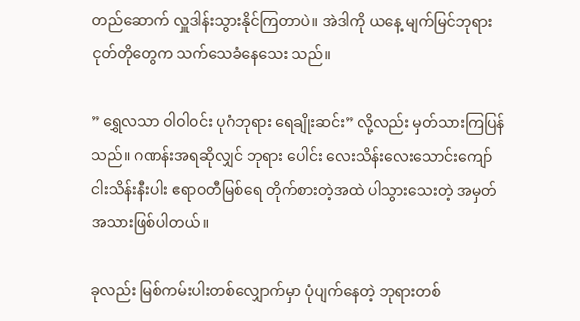တည်ဆောက် လှူဒါန်းသွားနိုင်ကြတာပဲ။ အဲဒါကို ယနေ့ မျက်မြင်ဘုရားငုတ်တိုတွေက သက်သေခံနေသေး သည်။

” ရွှေလသာ ဝါဝါ၀င်း ပုဂံဘုရား ရေချိုးဆင်း” လို့လည်း မှတ်သားကြပြန်သည်။ ဂဏန်းအရဆိုလျှင် ဘုရား ပေါင်း လေးသိန်းလေးသောင်းကျော် ငါးသိန်းနီးပါး ဧရာဝတီမြစ်ရေ တိုက်စားတဲ့အထဲ ပါသွားသေးတဲ့ အမှတ် အသားဖြစ်ပါတယ်။

ခုလည်း မြစ်ကမ်းပါးတစ်လျှောက်မှာ ပုံပျက်နေတဲ့ ဘုရားတစ်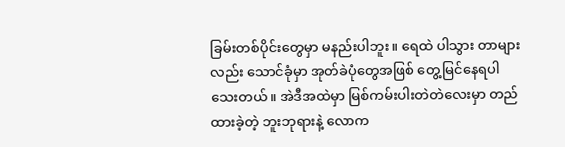ခြမ်းတစ်ပိုင်းတွေမှာ မနည်းပါဘူး။ ရေထဲ ပါသွား တာများလည်း သောင်ခုံမှာ အုတ်ခဲပုံတွေအဖြစ် တွေ့မြင်နေရပါသေးတယ်။ အဲဒီအထဲမှာ မြစ်ကမ်းပါးတဲတဲလေးမှာ တည်ထားခဲ့တဲ့ ဘူးဘုရားနဲ့ လောက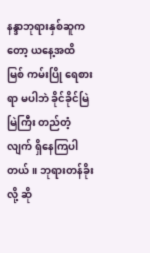နန္ဒာဘုရားနှစ်ဆူကတော့ ယနေ့အထိ မြစ် ကမ်းပြို ရေစားရာ မပါဘဲ ခိုင်ခိုင်မြဲမြဲကြီး တည်တံ့လျက် ရှိနေကြပါတယ်။ ဘုရားတန်ခိုးလို့ ဆို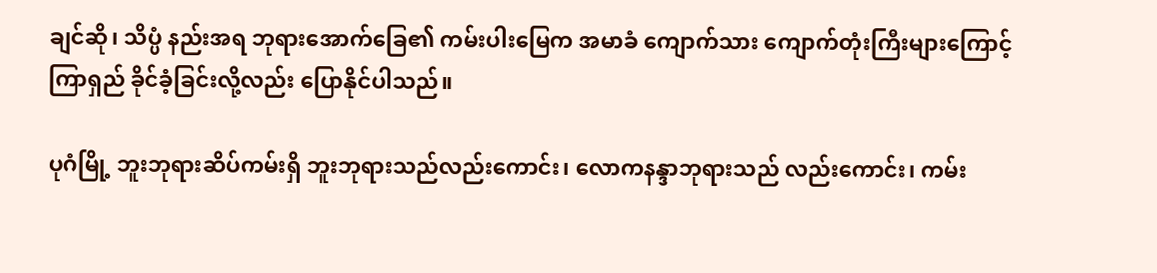ချင်ဆို၊ သိပ္ပံ နည်းအရ ဘုရားအောက်ခြေ၏ ကမ်းပါးမြေက အမာခံ ကျောက်သား ကျောက်တုံးကြီးများကြောင့် ကြာရှည် ခိုင်ခံ့ခြင်းလို့လည်း ပြောနိုင်ပါသည်။

ပုဂံမြို့ ဘူးဘုရားဆိပ်ကမ်းရှိ ဘူးဘုရားသည်လည်းကောင်း၊ လောကနန္ဒာဘုရားသည် လည်းကောင်း၊ ကမ်း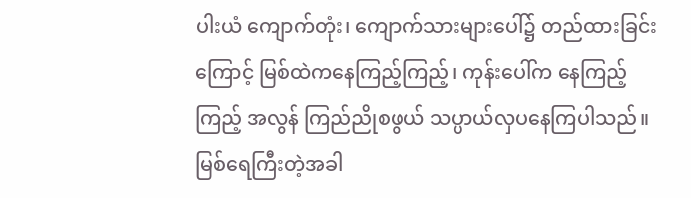ပါးယံ ကျောက်တုံး၊ ကျောက်သားများပေါ်၌ တည်ထားခြင်းကြောင့် မြစ်ထဲကနေကြည့်ကြည့်၊ ကုန်းပေါ်က နေကြည့်ကြည့် အလွန် ကြည်ညိုစဖွယ် သပ္ပာယ်လှပနေကြပါသည်။ မြစ်ရေကြီးတဲ့အခါ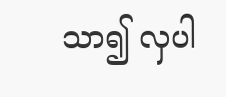သာ၍ လှပါ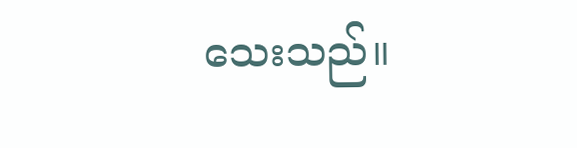သေးသည်။